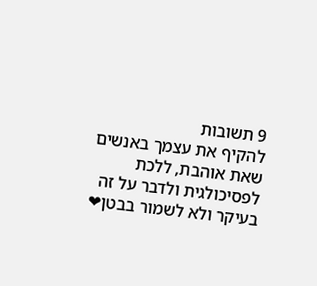9 תשובות
להקיף את עצמך באנשים שאת אוהבת, ללכת לפסיכולגית ולדבר על זה בעיקר ולא לשמור בבטן❤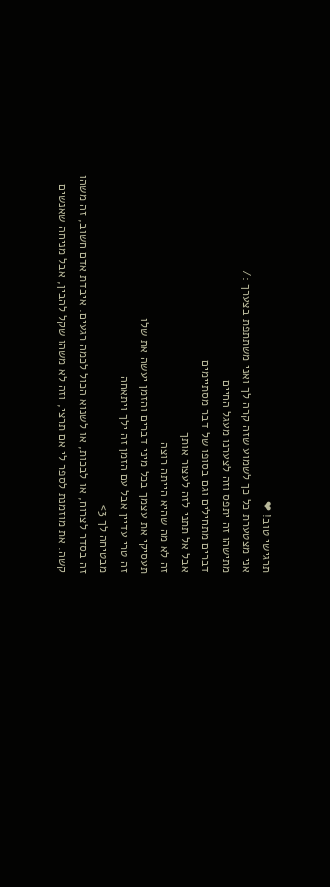תרגישי טוב! ❤
אני מצטערת כל כך לשמוע שזה קרה לך ואני משתתפת בצערך :/
מתישהו זה יתפס וזה לצערנו מעגל החיים
דברים מתחילים וגם בסופו של דבר מסתיימים
אבל אל תתני לזה לעצור אותך
זה לא מה שהיא הייתה רוצה
תעסיקי את עצמך בכל מיני דברים והזמן יעשה את שלו
זה טרי עדיין אבל עם הזמן זה ילך ויתאחה
מבטיחה לך 3>
זה בסדר לצרוח, או לבכות, או לשנוא הכול לכמה רגעים. איבדת אדם חשוב, זה משהו קשה. את מוזמנת לספר לי אם תרצי, וזה לא משהו שקל להבין, אבל מניחה שאנשים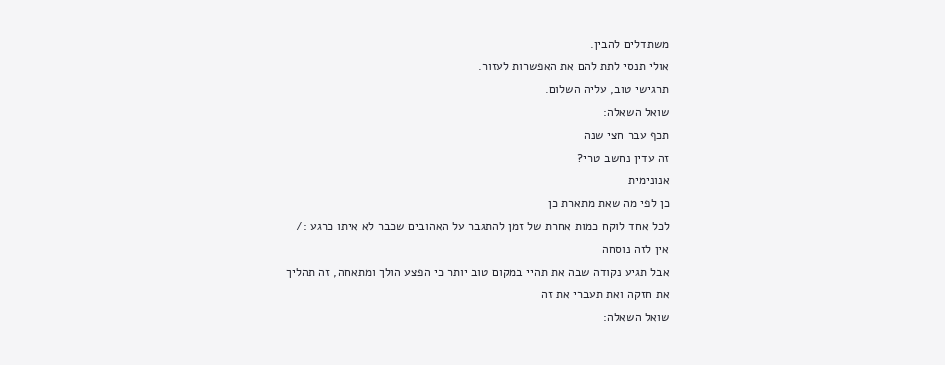משתדלים להבין.
אולי תנסי לתת להם את האפשרות לעזור.
תרגישי טוב, עליה השלום.
שואל השאלה:
תכף עבר חצי שנה
זה עדין נחשב טרי?
אנונימית
כן לפי מה שאת מתארת כן
לכל אחד לוקח כמות אחרת של זמן להתגבר על האהובים שכבר לא איתו כרגע :/
אין לזה נוסחה
אבל תגיע נקודה שבה את תהיי במקום טוב יותר כי הפצע הולך ומתאחה, זה תהליך
את חזקה ואת תעברי את זה
שואל השאלה: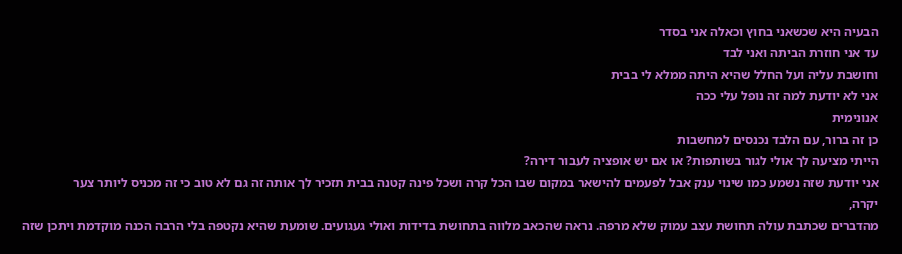הבעיה היא שכשאני בחוץ וכאלה אני בסדר
עד אני חוזרת הביתה ואני לבד
וחושבת עליה ועל החלל שהיא היתה ממלא לי בבית
אני לא יודעת למה זה נופל עלי ככה
אנונימית
כן זה ברור, עם הלבד נכנסים למחשבות
הייתי מציעה לך אולי לגור בשותפות? או אם יש אופציה לעבור דירה?
אני יודעת שזה נשמע כמו שינוי ענק אבל לפעמים להישאר במקום שבו הכל קרה ושכל פינה קטנה בבית תזכיר לך אותה זה גם לא טוב כי זה מכניס ליותר צער
יקרה,
מהדברים שכתבת עולה תחושת עצב עמוק שלא מרפה. נראה שהכאב מלווה בתחושת בדידות ואולי געגועים. שומעת שהיא נקטפה בלי הרבה הכנה מוקדמת ויתכן שזה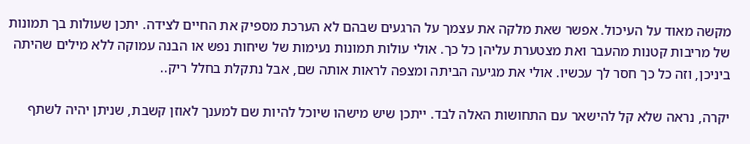מקשה מאוד על העיכול. אפשר שאת מלקה את עצמך על הרגעים שבהם לא הערכת מספיק את החיים לצידה. יתכן שעולות בך תמונות של מריבות קטנות מהעבר ואת מצטערת עליהן כל כך. אולי עולות תמונות נעימות של שיחות נפש או הבנה עמוקה ללא מילים שהיתה ביניכן, וזה כל כך חסר לך עכשיו. אולי את מגיעה הביתה ומצפה לראות אותה שם, אבל נתקלת בחלל ריק..

יקרה, נראה שלא קל להישאר עם התחושות האלה לבד. ייתכן שיש מישהו שיוכל להיות שם למענך לאוזן קשבת, שניתן יהיה לשתף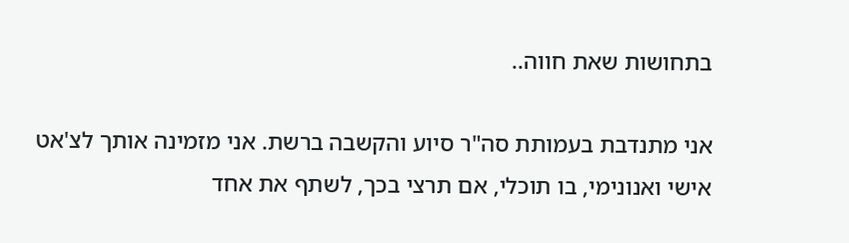בתחושות שאת חווה..

אני מתנדבת בעמותת סה"ר סיוע והקשבה ברשת. אני מזמינה אותך לצ'אט אישי ואנונימי, בו תוכלי, אם תרצי בכך, לשתף את אחד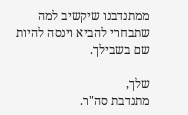ממתנדבנו שיקשיב למה שתבחרי להביא וינסה להיות שם בשבילך.

שלך,
מתנדבת סה"ר.